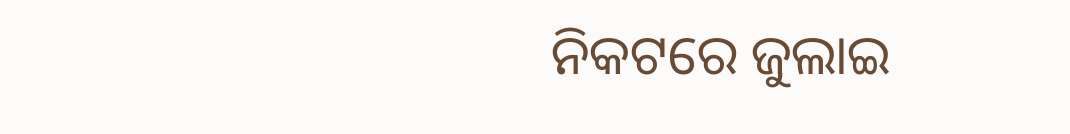ନିକଟରେ ଜୁଲାଇ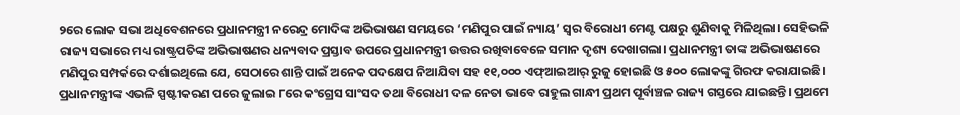୨ରେ ଲୋକ ସଭା ଅଧିବେଶନରେ ପ୍ରଧାନମନ୍ତ୍ରୀ ନରେନ୍ଦ୍ର ମୋଦିଙ୍କ ଅଭିଭାଷଣ ସମୟରେ ‘ମଣିପୁର ପାଇଁ ନ୍ୟାୟ’ ସ୍ବର ବିରୋଧୀ ମେଣ୍ଟ ପକ୍ଷରୁ ଶୁଣିବାକୁ ମିଳିଥିଲା। ସେହିଭଳି ରାଜ୍ୟ ସଭାରେ ମଧ୍ୟ ରାଷ୍ଟ୍ରପତିଙ୍କ ଅଭିଭାଷଣର ଧନ୍ୟବାଦ ପ୍ରସ୍ତାବ ଉପରେ ପ୍ରଧାନମନ୍ତ୍ରୀ ଉତ୍ତର ରଖିବାବେଳେ ସମାନ ଦୃଶ୍ୟ ଦେଖାଗଲା। ପ୍ରଧାନମନ୍ତ୍ରୀ ତାଙ୍କ ଅଭିଭାଷଣରେ ମଣିପୁର ସମ୍ପର୍କରେ ଦର୍ଶାଇଥିଲେ ଯେ, ସେଠାରେ ଶାନ୍ତି ପାଇଁ ଅନେକ ପଦକ୍ଷେପ ନିଆଯିବା ସହ ୧୧,୦୦୦ ଏଫ୍ଆଇଆର୍ ରୁଜୁ ହୋଇଛି ଓ ୫୦୦ ଲୋକଙ୍କୁ ଗିରଫ କରାଯାଇଛି। ପ୍ରଧାନମନ୍ତ୍ରୀଙ୍କ ଏଭଳି ସ୍ପଷ୍ଟୀକରଣ ପରେ ଜୁଲାଇ ୮ରେ କଂଗ୍ରେସ ସାଂସଦ ତଥା ବିରୋଧୀ ଦଳ ନେତା ଭାବେ ରାହୁଲ ଗାନ୍ଧୀ ପ୍ରଥମ ପୂର୍ବାଞ୍ଚଳ ରାଜ୍ୟ ଗସ୍ତରେ ଯାଇଛନ୍ତି। ପ୍ରଥମେ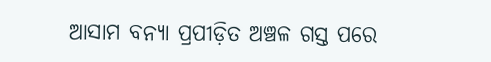ଆସାମ ବନ୍ୟା ପ୍ରପୀଡ଼ିତ ଅଞ୍ଚଳ ଗସ୍ତ ପରେ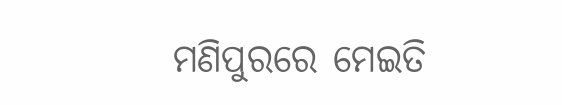ମଣିପୁରରେ ମେଇତି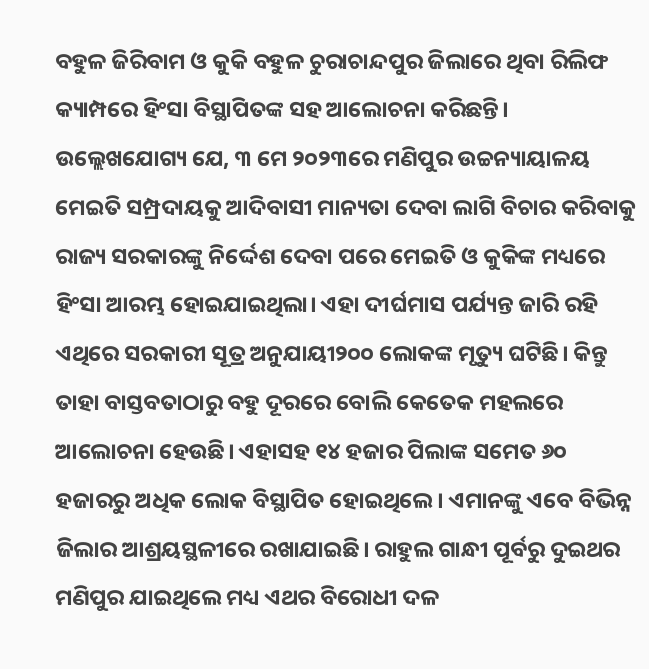ବହୁଳ ଜିରିବାମ ଓ କୁକି ବହୁଳ ଚୁରାଚାନ୍ଦପୁର ଜିଲାରେ ଥିବା ରିଲିଫ କ୍ୟାମ୍ପରେ ହିଂସା ବିସ୍ଥାପିତଙ୍କ ସହ ଆଲୋଚନା କରିଛନ୍ତି। ଉଲ୍ଲେଖଯୋଗ୍ୟ ଯେ, ୩ ମେ ୨୦୨୩ରେ ମଣିପୁର ଉଚ୍ଚନ୍ୟାୟାଳୟ ମେଇତି ସମ୍ପ୍ରଦାୟକୁ ଆଦିବାସୀ ମାନ୍ୟତା ଦେବା ଲାଗି ବିଚାର କରିବାକୁ ରାଜ୍ୟ ସରକାରଙ୍କୁ ନିର୍ଦ୍ଦେଶ ଦେବା ପରେ ମେଇତି ଓ କୁକିଙ୍କ ମଧ୍ୟରେ ହିଂସା ଆରମ୍ଭ ହୋଇଯାଇଥିଲା। ଏହା ଦୀର୍ଘମାସ ପର୍ଯ୍ୟନ୍ତ ଜାରି ରହି ଏଥିରେ ସରକାରୀ ସୂତ୍ର ଅନୁଯାୟୀ୨୦୦ ଲୋକଙ୍କ ମୃତ୍ୟୁ ଘଟିଛି। କିନ୍ତୁ ତାହା ବାସ୍ତବତାଠାରୁ ବହୁ ଦୂରରେ ବୋଲି କେତେକ ମହଲରେ ଆଲୋଚନା ହେଉଛି। ଏହାସହ ୧୪ ହଜାର ପିଲାଙ୍କ ସମେତ ୬୦ ହଜାରରୁ ଅଧିକ ଲୋକ ବିସ୍ଥାପିତ ହୋଇଥିଲେ। ଏମାନଙ୍କୁ ଏବେ ବିଭିନ୍ନ ଜିଲାର ଆଶ୍ରୟସ୍ଥଳୀରେ ରଖାଯାଇଛି। ରାହୁଲ ଗାନ୍ଧୀ ପୂର୍ବରୁ ଦୁଇଥର ମଣିପୁର ଯାଇଥିଲେ ମଧ୍ୟ ଏଥର ବିରୋଧୀ ଦଳ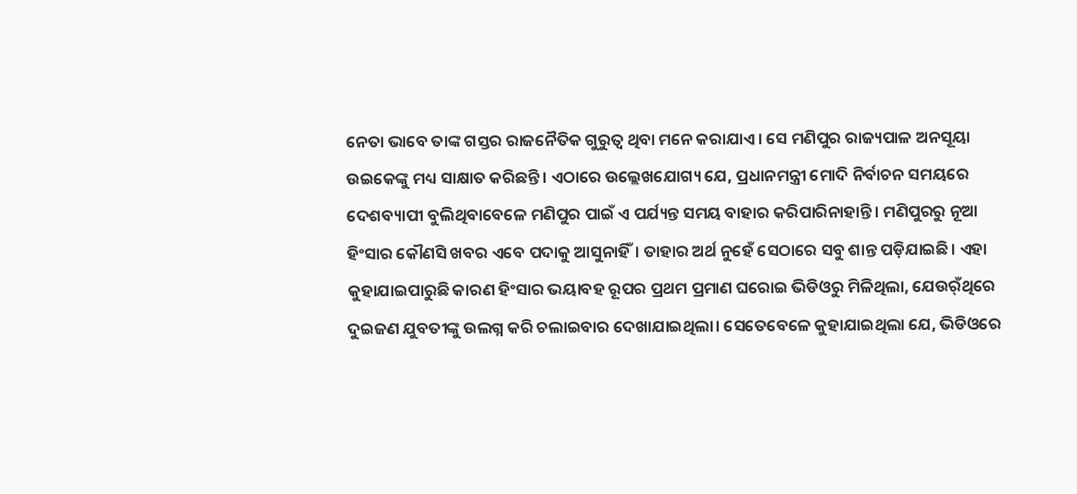ନେତା ଭାବେ ତାଙ୍କ ଗସ୍ତର ରାଜନୈତିକ ଗୁରୁତ୍ୱ ଥିବା ମନେ କରାଯାଏ। ସେ ମଣିପୁର ରାଜ୍ୟପାଳ ଅନସୂୟା ଉଇକେଙ୍କୁ ମଧ୍ୟ ସାକ୍ଷାତ କରିଛନ୍ତି। ଏଠାରେ ଉଲ୍ଲେଖଯୋଗ୍ୟ ଯେ, ପ୍ରଧାନମନ୍ତ୍ରୀ ମୋଦି ନିର୍ବାଚନ ସମୟରେ ଦେଶବ୍ୟାପୀ ବୁଲିଥିବାବେଳେ ମଣିପୁର ପାଇଁ ଏ ପର୍ଯ୍ୟନ୍ତ ସମୟ ବାହାର କରିପାରିନାହାନ୍ତି। ମଣିପୁରରୁ ନୂଆ ହିଂସାର କୌଣସି ଖବର ଏବେ ପଦାକୁ ଆସୁନାହିଁ। ତାହାର ଅର୍ଥ ନୁହେଁ ସେଠାରେ ସବୁ ଶାନ୍ତ ପଡ଼ିଯାଇଛି। ଏହା କୁହାଯାଇପାରୁଛି କାରଣ ହିଂସାର ଭୟାବହ ରୂପର ପ୍ରଥମ ପ୍ରମାଣ ଘରୋଇ ଭିଡିଓରୁ ମିଳିଥିଲା, ଯେଉର୍ଁଥିରେ ଦୁଇଜଣ ଯୁବତୀଙ୍କୁ ଉଲଗ୍ନ କରି ଚଲାଇବାର ଦେଖାଯାଇଥିଲା। ସେତେବେଳେ କୁହାଯାଇଥିଲା ଯେ, ଭିଡିଓରେ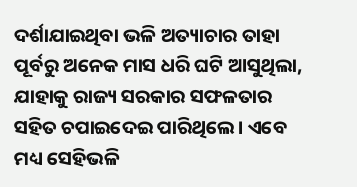ଦର୍ଶାଯାଇଥିବା ଭଳି ଅତ୍ୟାଚାର ତାହା ପୂର୍ବରୁ ଅନେକ ମାସ ଧରି ଘଟି ଆସୁଥିଲା, ଯାହାକୁ ରାଜ୍ୟ ସରକାର ସଫଳତାର ସହିତ ଚପାଇଦେଇ ପାରିଥିଲେ। ଏବେ ମଧ୍ୟ ସେହିଭଳି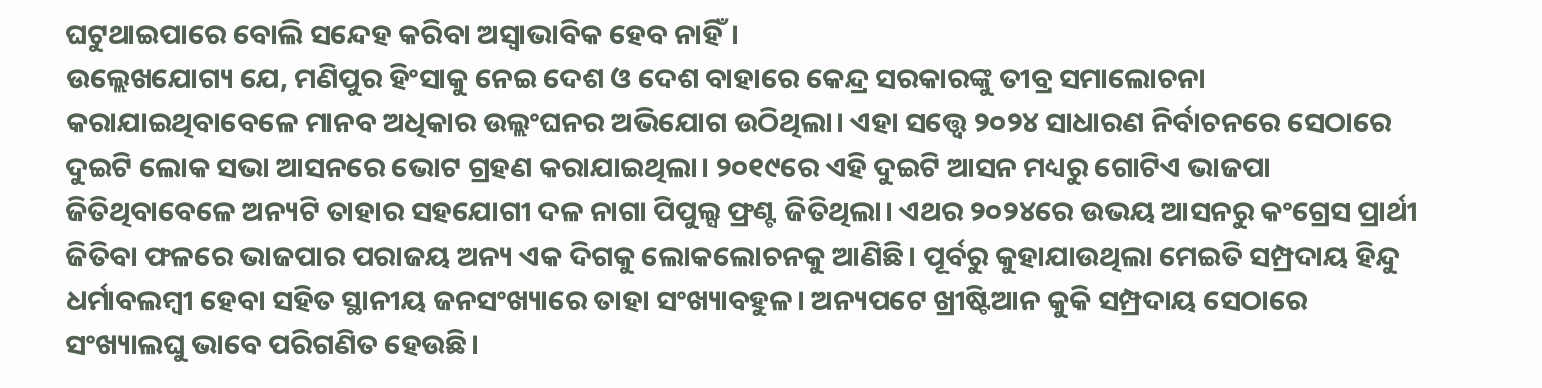ଘଟୁଥାଇପାରେ ବୋଲି ସନ୍ଦେହ କରିବା ଅସ୍ବାଭାବିକ ହେବ ନାହିଁ।
ଉଲ୍ଲେଖଯୋଗ୍ୟ ଯେ, ମଣିପୁର ହିଂସାକୁ ନେଇ ଦେଶ ଓ ଦେଶ ବାହାରେ କେନ୍ଦ୍ର ସରକାରଙ୍କୁ ତୀବ୍ର ସମାଲୋଚନା କରାଯାଇଥିବାବେଳେ ମାନବ ଅଧିକାର ଉଲ୍ଲଂଘନର ଅଭିଯୋଗ ଉଠିଥିଲା। ଏହା ସତ୍ତ୍ୱେ ୨୦୨୪ ସାଧାରଣ ନିର୍ବାଚନରେ ସେଠାରେ ଦୁଇଟି ଲୋକ ସଭା ଆସନରେ ଭୋଟ ଗ୍ରହଣ କରାଯାଇଥିଲା। ୨୦୧୯ରେ ଏହି ଦୁଇଟି ଆସନ ମଧ୍ୟରୁ ଗୋଟିଏ ଭାଜପା ଜିତିଥିବାବେଳେ ଅନ୍ୟଟି ତାହାର ସହଯୋଗୀ ଦଳ ନାଗା ପିପୁଲ୍ସ ଫ୍ରଣ୍ଟ ଜିତିଥିଲା। ଏଥର ୨୦୨୪ରେ ଉଭୟ ଆସନରୁ କଂଗ୍ରେସ ପ୍ରାର୍ଥୀ ଜିତିବା ଫଳରେ ଭାଜପାର ପରାଜୟ ଅନ୍ୟ ଏକ ଦିଗକୁ ଲୋକଲୋଚନକୁ ଆଣିଛି। ପୂର୍ବରୁ କୁହାଯାଉଥିଲା ମେଇତି ସମ୍ପ୍ରଦାୟ ହିନ୍ଦୁ ଧର୍ମାବଲମ୍ବୀ ହେବା ସହିତ ସ୍ଥାନୀୟ ଜନସଂଖ୍ୟାରେ ତାହା ସଂଖ୍ୟାବହୁଳ। ଅନ୍ୟପଟେ ଖ୍ରୀଷ୍ଟିଆନ କୁକି ସମ୍ପ୍ରଦାୟ ସେଠାରେ ସଂଖ୍ୟାଲଘୁ ଭାବେ ପରିଗଣିତ ହେଉଛି।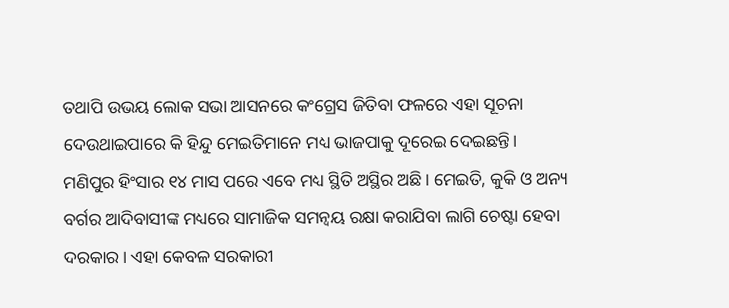ତଥାପି ଉଭୟ ଲୋକ ସଭା ଆସନରେ କଂଗ୍ରେସ ଜିତିବା ଫଳରେ ଏହା ସୂଚନା ଦେଉଥାଇପାରେ କି ହିନ୍ଦୁ ମେଇତିମାନେ ମଧ୍ୟ ଭାଜପାକୁ ଦୂରେଇ ଦେଇଛନ୍ତି।
ମଣିପୁର ହିଂସାର ୧୪ ମାସ ପରେ ଏବେ ମଧ୍ୟ ସ୍ଥିତି ଅସ୍ଥିର ଅଛି। ମେଇତି, କୁକି ଓ ଅନ୍ୟ ବର୍ଗର ଆଦିବାସୀଙ୍କ ମଧ୍ୟରେ ସାମାଜିକ ସମନ୍ବୟ ରକ୍ଷା କରାଯିବା ଲାଗି ଚେଷ୍ଟା ହେବା ଦରକାର। ଏହା କେବଳ ସରକାରୀ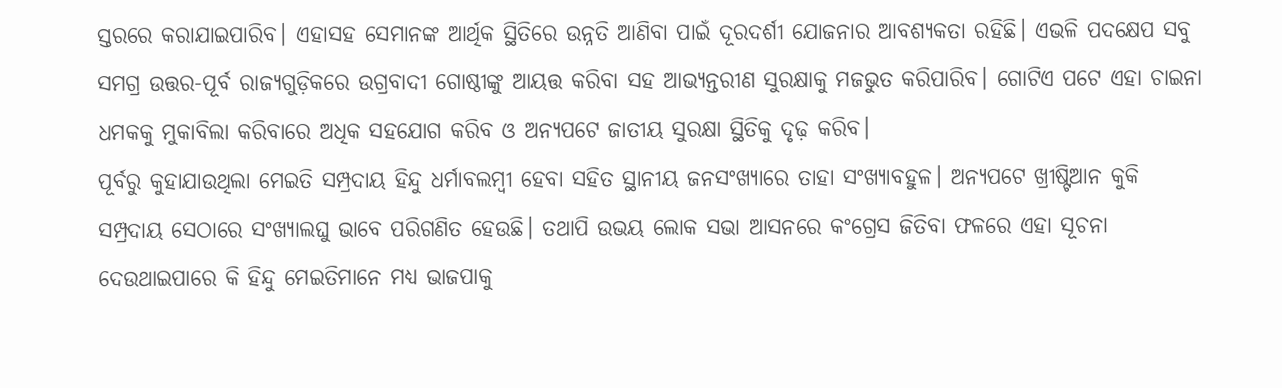ସ୍ତରରେ କରାଯାଇପାରିବ। ଏହାସହ ସେମାନଙ୍କ ଆର୍ଥିକ ସ୍ଥିତିରେ ଉନ୍ନତି ଆଣିବା ପାଇଁ ଦୂରଦର୍ଶୀ ଯୋଜନାର ଆବଶ୍ୟକତା ରହିଛି। ଏଭଳି ପଦକ୍ଷେପ ସବୁ ସମଗ୍ର ଉତ୍ତର-ପୂର୍ବ ରାଜ୍ୟଗୁଡ଼ିକରେ ଉଗ୍ରବାଦୀ ଗୋଷ୍ଠୀଙ୍କୁ ଆୟତ୍ତ କରିବା ସହ ଆଭ୍ୟନ୍ତରୀଣ ସୁରକ୍ଷାକୁ ମଜଭୁତ କରିପାରିବ। ଗୋଟିଏ ପଟେ ଏହା ଚାଇନା ଧମକକୁ ମୁକାବିଲା କରିବାରେ ଅଧିକ ସହଯୋଗ କରିବ ଓ ଅନ୍ୟପଟେ ଜାତୀୟ ସୁରକ୍ଷା ସ୍ଥିତିକୁ ଦୃଢ଼ କରିବ।
ପୂର୍ବରୁ କୁହାଯାଉଥିଲା ମେଇତି ସମ୍ପ୍ରଦାୟ ହିନ୍ଦୁ ଧର୍ମାବଲମ୍ବୀ ହେବା ସହିତ ସ୍ଥାନୀୟ ଜନସଂଖ୍ୟାରେ ତାହା ସଂଖ୍ୟାବହୁଳ। ଅନ୍ୟପଟେ ଖ୍ରୀଷ୍ଟିଆନ କୁକି ସମ୍ପ୍ରଦାୟ ସେଠାରେ ସଂଖ୍ୟାଲଘୁ ଭାବେ ପରିଗଣିତ ହେଉଛି। ତଥାପି ଉଭୟ ଲୋକ ସଭା ଆସନରେ କଂଗ୍ରେସ ଜିତିବା ଫଳରେ ଏହା ସୂଚନା ଦେଉଥାଇପାରେ କି ହିନ୍ଦୁ ମେଇତିମାନେ ମଧ୍ୟ ଭାଜପାକୁ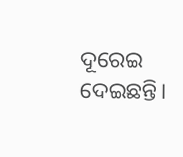ଦୂରେଇ ଦେଇଛନ୍ତି।